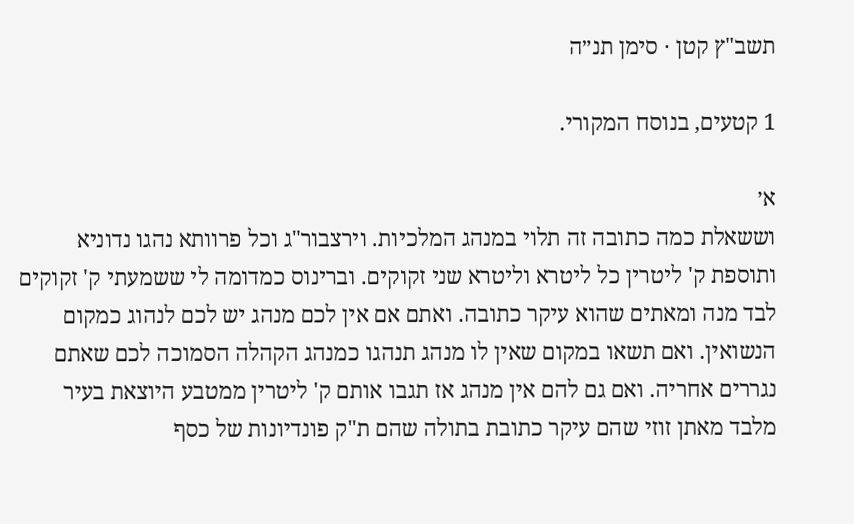תשב"ץ קטן · סימן תנ״ה

1 קטעים, בנוסח המקורי.

א׳
וששאלת כמה כתובה זה תלוי במנהג המלכיות. וירצבור"ג וכל פרוותא נהגו נדוניא ותוספת ק' ליטרין כל ליטרא וליטרא שני זקוקים. וברינוס כמדומה לי ששמעתי ק' זקוקים לבד מנה ומאתים שהוא עיקר כתובה. ואתם אם אין לכם מנהג יש לכם לנהוג כמקום הנשואין. ואם תשאו במקום שאין לו מנהג תנהגו כמנהג הקהלה הסמוכה לכם שאתם נגררים אחריה. ואם גם להם אין מנהג אז תגבו אותם ק' ליטרין ממטבע היוצאת בעיר מלבד מאתן זוזי שהם עיקר כתובת בתולה שהם ת"ק פונדיונות של כסף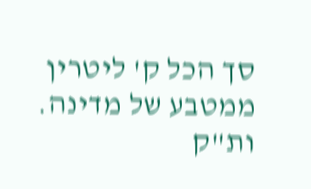סך הכל ק' ליטרין ממטבע של מדינה. ות"ק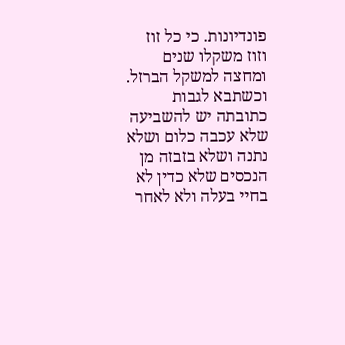פונדיונות. כי כל זוז וזוז משקלו שנים ומחצה למשקל הברזל. וכשתבא לגבות כתובתה יש להשביעה שלא עכבה כלום ושלא נתנה ושלא בזבזה מן הנכסים שלא כדין לא בחיי בעלה ולא לאחר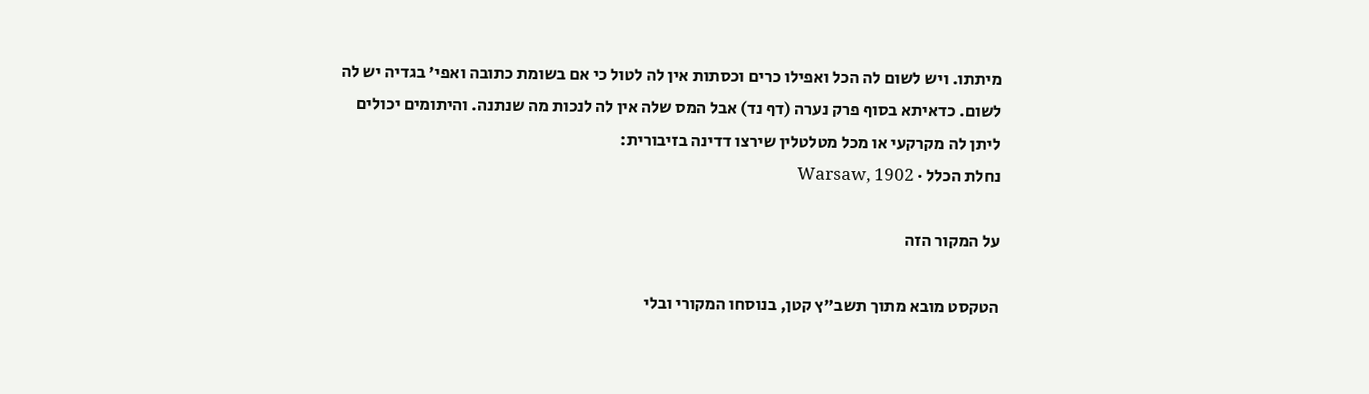מיתתו. ויש לשום לה הכל ואפילו כרים וכסתות אין לה לטול כי אם בשומת כתובה ואפי' בגדיה יש לה לשום. כדאיתא בסוף פרק נערה (דף נד) אבל המס שלה אין לה לנכות מה שנתנה. והיתומים יכולים ליתן לה מקרקעי או מכל מטלטלין שירצו דדינה בזיבורית:
נחלת הכלל · Warsaw, 1902

על המקור הזה

הטקסט מובא מתוך תשב"ץ קטן, בנוסחו המקורי ובלי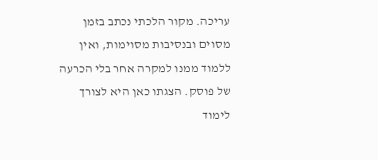עריכה. מקור הלכתי נכתב בזמן מסוים ובנסיבות מסוימות, ואין ללמוד ממנו למקרה אחר בלי הכרעה של פוסק. הצגתו כאן היא לצורך לימוד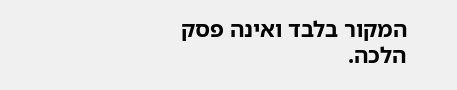המקור בלבד ואינה פסק הלכה.